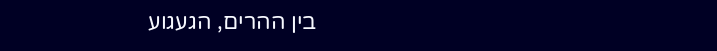בין ההרים, הגעגוע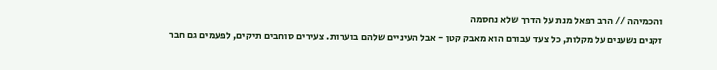והכמיהה // הרב רפאל מנת על הדרך שלא נחסמה
זקנים נשענים על מקלות, כל צעד עבורם הוא מאבק קטן - אבל העיניים שלהם בוערות. צעירים סוחבים תיקים, לפעמים גם חבר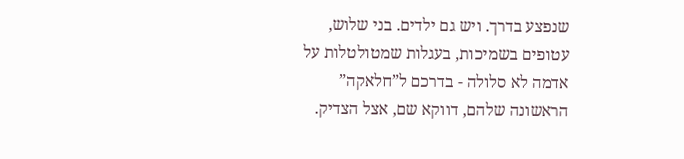שנפצע בדרך. ויש גם ילדים. בני שלוש, עטופים בשמיכות, בעגלות שמטולטלות על אדמה לא סלולה - בדרכם ל”חלאקה” הראשונה שלהם, דווקא שם, אצל הצדיק.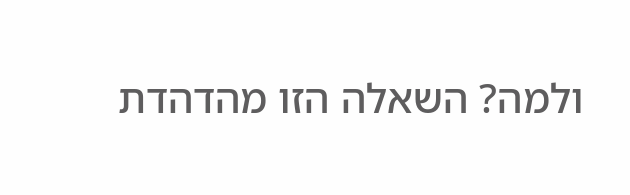ולמה? השאלה הזו מהדהדת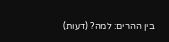בין ההרים: למה? (דעות)